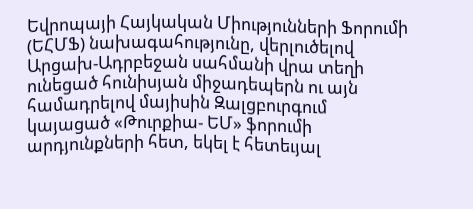Եվրոպայի Հայկական Միությունների Ֆորումի (ԵՀՄՖ) նախագահությունը, վերլուծելով Արցախ-Ադրբեջան սահմանի վրա տեղի ունեցած հունիսյան միջադեպերն ու այն համադրելով մայիսին Զալցբուրգում կայացած «Թուրքիա- ԵՄ» ֆորումի արդյունքների հետ, եկել է հետեւյալ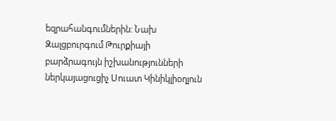եզրահանգումներին: Նախ Զալցբուրգում Թուրքիայի բարձրագույն իշխանությունների ներկայացուցիչ Սուատ Կինիկլիօղլուն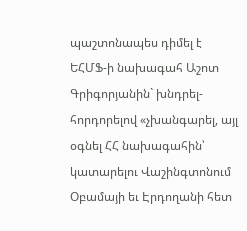պաշտոնապես դիմել է ԵՀՄՖ-ի նախագահ Աշոտ Գրիգորյանին` խնդրել-հորդորելով «չխանգարել, այլ օգնել ՀՀ նախագահին՝ կատարելու Վաշինգտոնում Օբամայի եւ Էրդողանի հետ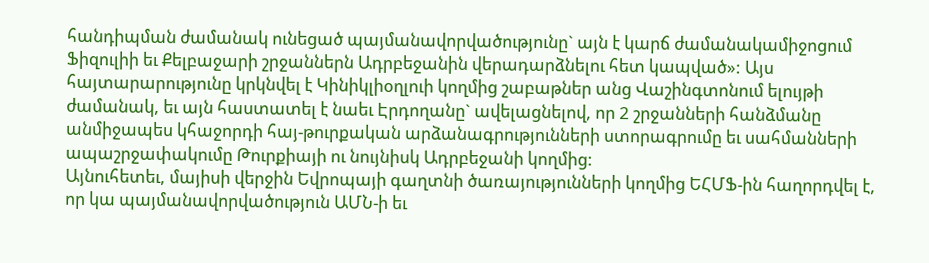հանդիպման ժամանակ ունեցած պայմանավորվածությունը` այն է կարճ ժամանակամիջոցում Ֆիզուլիի եւ Քելբաջարի շրջաններն Ադրբեջանին վերադարձնելու հետ կապված»: Այս հայտարարությունը կրկնվել է Կինիկլիօղլուի կողմից շաբաթներ անց Վաշինգտոնում ելույթի ժամանակ, եւ այն հաստատել է նաեւ Էրդողանը` ավելացնելով, որ 2 շրջանների հանձմանը անմիջապես կհաջորդի հայ-թուրքական արձանագրությունների ստորագրումը եւ սահմանների ապաշրջափակումը Թուրքիայի ու նույնիսկ Ադրբեջանի կողմից:
Այնուհետեւ, մայիսի վերջին Եվրոպայի գաղտնի ծառայությունների կողմից ԵՀՄՖ-ին հաղորդվել է, որ կա պայմանավորվածություն ԱՄՆ-ի եւ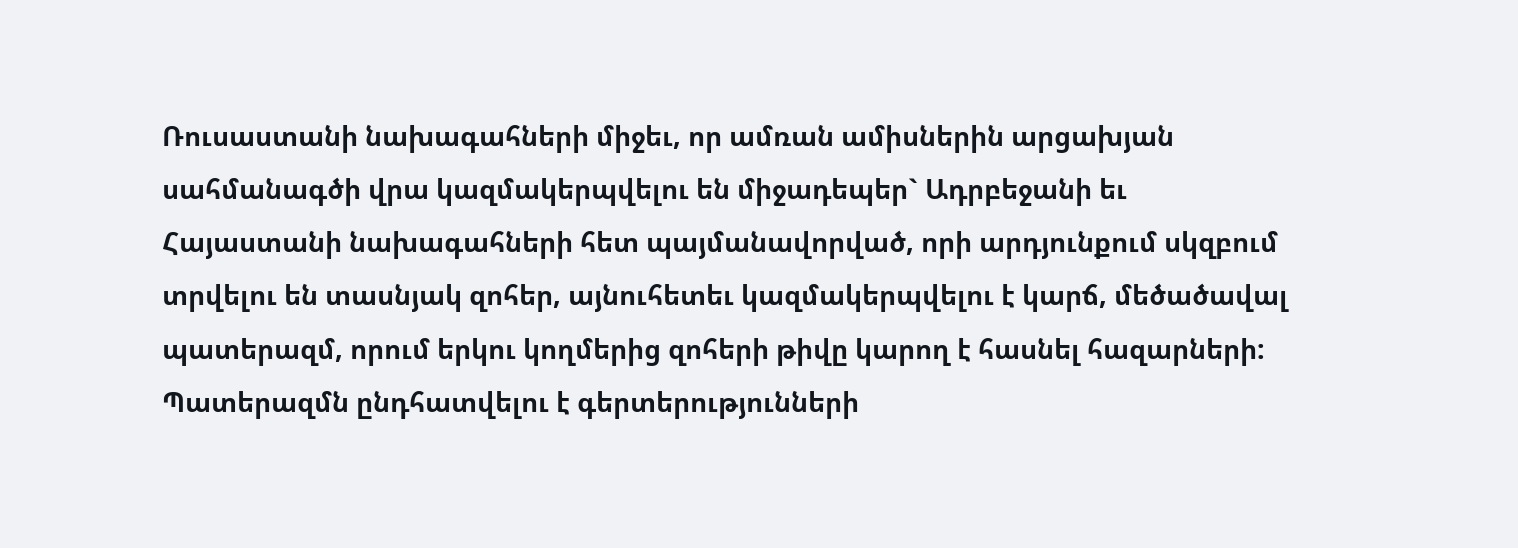Ռուսաստանի նախագահների միջեւ, որ ամռան ամիսներին արցախյան սահմանագծի վրա կազմակերպվելու են միջադեպեր` Ադրբեջանի եւ Հայաստանի նախագահների հետ պայմանավորված, որի արդյունքում սկզբում տրվելու են տասնյակ զոհեր, այնուհետեւ կազմակերպվելու է կարճ, մեծածավալ պատերազմ, որում երկու կողմերից զոհերի թիվը կարող է հասնել հազարների: Պատերազմն ընդհատվելու է գերտերությունների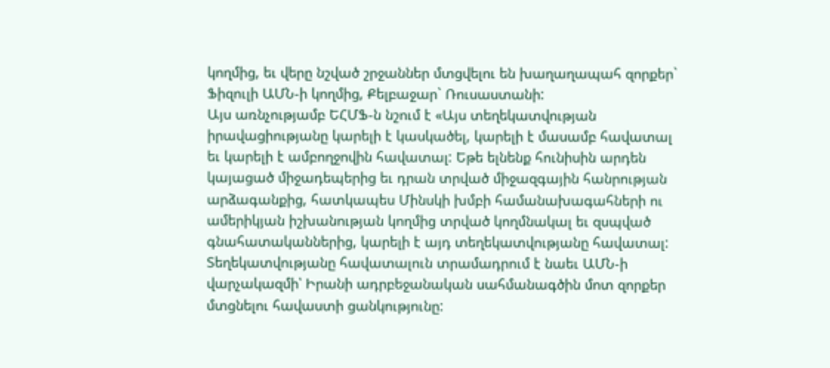կողմից, եւ վերը նշված շրջաններ մտցվելու են խաղաղապահ զորքեր` Ֆիզուլի ԱՄՆ-ի կողմից, Քելբաջար` Ռուսաստանի:
Այս առնչությամբ ԵՀՄՖ-ն նշում է «Այս տեղեկատվության իրավացիությանը կարելի է կասկածել, կարելի է մասամբ հավատալ եւ կարելի է ամբողջովին հավատալ: Եթե ելնենք հունիսին արդեն կայացած միջադեպերից եւ դրան տրված միջազգային հանրության արձագանքից, հատկապես Մինսկի խմբի համանախագահների ու ամերիկյան իշխանության կողմից տրված կողմնակալ եւ զսպված գնահատականներից, կարելի է այդ տեղեկատվությանը հավատալ: Տեղեկատվությանը հավատալուն տրամադրում է նաեւ ԱՄՆ-ի վարչակազմի՝ Իրանի ադրբեջանական սահմանագծին մոտ զորքեր մտցնելու հավաստի ցանկությունը: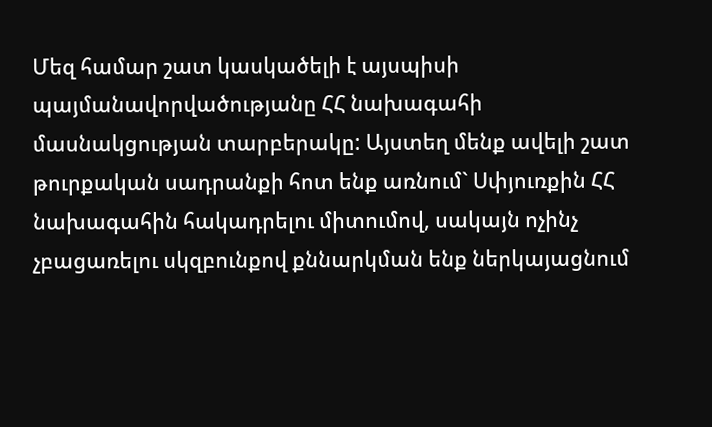Մեզ համար շատ կասկածելի է այսպիսի պայմանավորվածությանը ՀՀ նախագահի մասնակցության տարբերակը: Այստեղ մենք ավելի շատ թուրքական սադրանքի հոտ ենք առնում` Սփյուռքին ՀՀ նախագահին հակադրելու միտումով, սակայն ոչինչ չբացառելու սկզբունքով քննարկման ենք ներկայացնում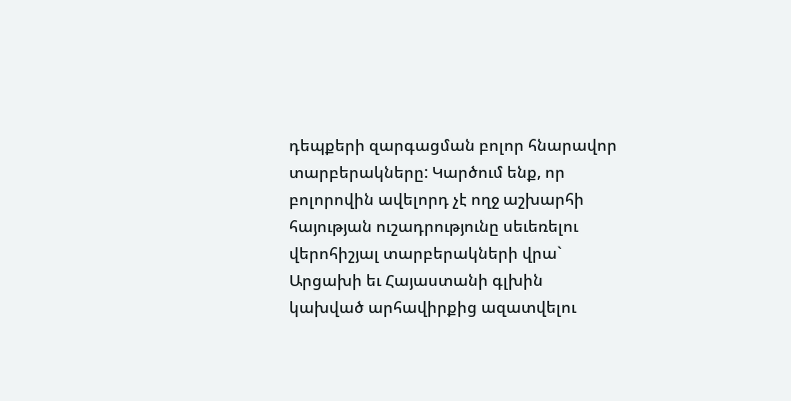դեպքերի զարգացման բոլոր հնարավոր տարբերակները: Կարծում ենք, որ բոլորովին ավելորդ չէ ողջ աշխարհի հայության ուշադրությունը սեւեռելու վերոհիշյալ տարբերակների վրա` Արցախի եւ Հայաստանի գլխին կախված արհավիրքից ազատվելու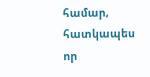համար, հատկապես որ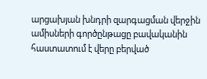արցախյան խնդրի զարգացման վերջին ամիսների գործընթացը բավականին հաստատում է վերը բերված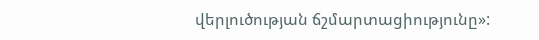վերլուծության ճշմարտացիությունը»: